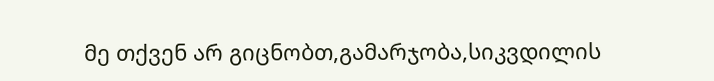მე თქვენ არ გიცნობთ,გამარჯობა,სიკვდილის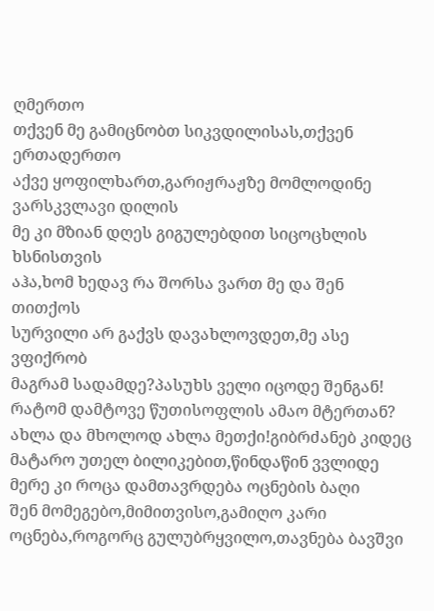ღმერთო
თქვენ მე გამიცნობთ სიკვდილისას,თქვენ ერთადერთო
აქვე ყოფილხართ,გარიჟრაჟზე მომლოდინე ვარსკვლავი დილის
მე კი მზიან დღეს გიგულებდით სიცოცხლის ხსნისთვის
აჰა,ხომ ხედავ რა შორსა ვართ მე და შენ თითქოს
სურვილი არ გაქვს დავახლოვდეთ,მე ასე ვფიქრობ
მაგრამ სადამდე?პასუხს ველი იცოდე შენგან!
რატომ დამტოვე წუთისოფლის ამაო მტერთან?
ახლა და მხოლოდ ახლა მეთქი!გიბრძანებ კიდეც
მატარო უთელ ბილიკებით,წინდაწინ ვვლიდე
მერე კი როცა დამთავრდება ოცნების ბაღი
შენ მომეგებო,მიმითვისო,გამიღო კარი
ოცნება,როგორც გულუბრყვილო,თავნება ბავშვი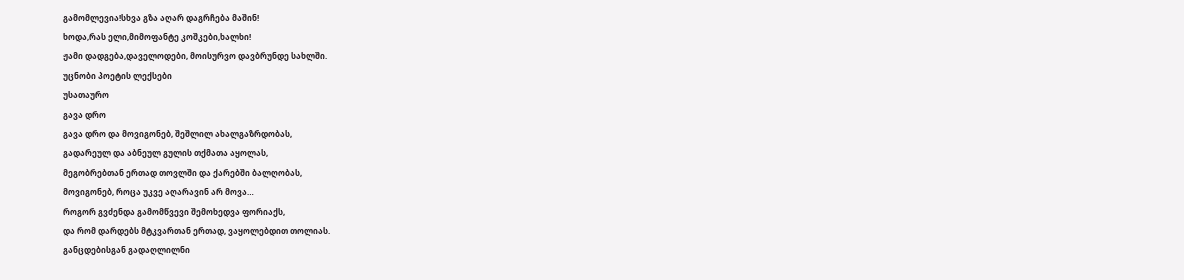გამომლევია!სხვა გზა აღარ დაგრჩება მაშინ!
ხოდა,რას ელი,მიმოფანტე კოშკები,ხალხი!
ჟამი დადგება,დაველოდები, მოისურვო დავბრუნდე სახლში.
უცნობი პოეტის ლექსები
უსათაურო
გავა დრო
გავა დრო და მოვიგონებ, შეშლილ ახალგაზრდობას,
გადარეულ და აბნეულ გულის თქმათა აყოლას,
მეგობრებთან ერთად თოვლში და ქარებში ბალღობას,
მოვიგონებ, როცა უკვე აღარავინ არ მოვა…
როგორ გვძენდა გამომწვევი შემოხედვა ფორიაქს,
და რომ დარდებს მტკვართან ერთად, ვაყოლებდით თოლიას.
განცდებისგან გადაღლილნი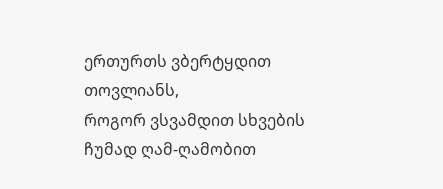ერთურთს ვბერტყდით თოვლიანს,
როგორ ვსვამდით სხვების ჩუმად ღამ-ღამობით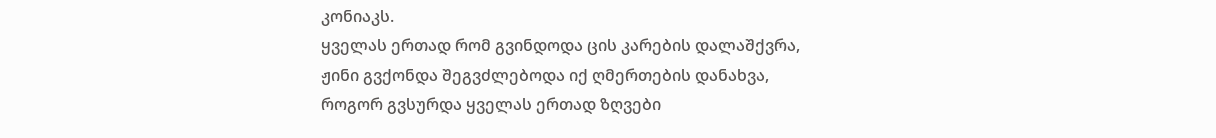კონიაკს.
ყველას ერთად რომ გვინდოდა ცის კარების დალაშქვრა,
ჟინი გვქონდა შეგვძლებოდა იქ ღმერთების დანახვა,
როგორ გვსურდა ყველას ერთად ზღვები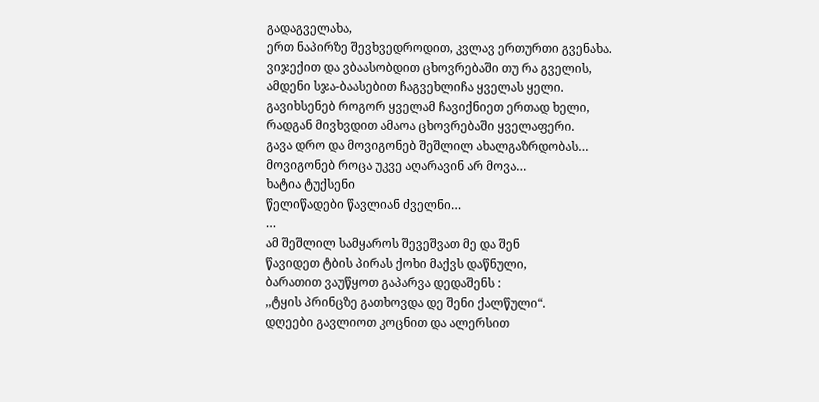გადაგველახა,
ერთ ნაპირზე შევხვედროდით, კვლავ ერთურთი გვენახა.
ვიჯექით და ვბაასობდით ცხოვრებაში თუ რა გველის,
ამდენი სჯა-ბაასებით ჩაგვეხლიჩა ყველას ყელი.
გავიხსენებ როგორ ყველამ ჩავიქნიეთ ერთად ხელი,
რადგან მივხვდით ამაოა ცხოვრებაში ყველაფერი.
გავა დრო და მოვიგონებ შეშლილ ახალგაზრდობას…
მოვიგონებ როცა უკვე აღარავინ არ მოვა…
ხატია ტუქსენი
წელიწადები წავლიან ძველნი…
…
ამ შეშლილ სამყაროს შევეშვათ მე და შენ
წავიდეთ ტბის პირას ქოხი მაქვს დაწნული,
ბარათით ვაუწყოთ გაპარვა დედაშენს :
,,ტყის პრინცზე გათხოვდა დე შენი ქალწული“.
დღეები გავლიოთ კოცნით და ალერსით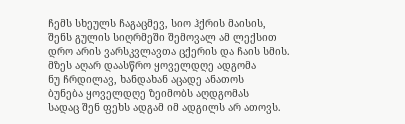ჩემს სხეულს ჩაგაცმევ, სიო ჰქრის მაისის,
შენს გულის სიღრმეში შემოვალ ამ ლექსით
დრო არის ვარსკვლავთა ცქერის და ჩაის სმის.
მზეს აღარ დაასწრო ყოველდღე ადგომა
ნუ ჩრდილავ, ხანდახან აცადე ანათოს
ბუნება ყოველდღე ზეიმობს აღდგომას
სადაც შენ ფეხს ადგამ იმ ადგილს არ ათოვს.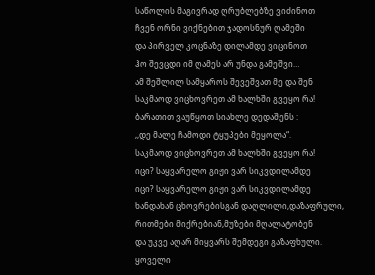საწოლის მაგივრად ღრუბლებზე ვიძინოთ
ჩვენ ორნი ვიქნებით ჯადოსნურ ღამეში
და პირველ კოცნაზე დილამდე ვიცინოთ
ჰო შევცდი იმ ღამეს არ უნდა გამეშვი…
ამ შეშლილ სამყაროს შევეშვათ მე და შენ
საკმაოდ ვიცხოვრეთ ამ ხალხში გვეყო რა!
ბარათით ვაუწყოთ სიახლე დედაშენს :
,,დე მალე ჩამოდი ტყუპები მეყოლა“.
საკმაოდ ვიცხოვრეთ ამ ხალხში გვეყო რა!
იცი? საყვარელო გიჟი ვარ სიკვდილამდე
იცი? საყვარელო გიჟი ვარ სიკვდილამდე
ხანდახან ცხოვრებისგან დაღლილი,დაზაფრული,
რითმები მიქრებიან,მუზები მღალატობენ
და უკვე აღარ მიყვარს შემდეგი გაზაფხული.
ყოველი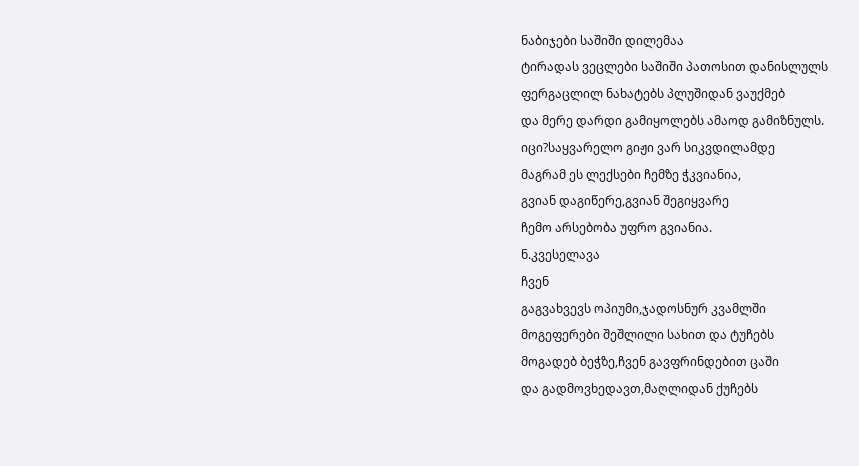ნაბიჯები საშიში დილემაა
ტირადას ვეცლები საშიში პათოსით დანისლულს
ფერგაცლილ ნახატებს პლუშიდან ვაუქმებ
და მერე დარდი გამიყოლებს ამაოდ გამიზნულს.
იცი?საყვარელო გიჟი ვარ სიკვდილამდე
მაგრამ ეს ლექსები ჩემზე ჭკვიანია,
გვიან დაგიწერე,გვიან შეგიყვარე
ჩემო არსებობა უფრო გვიანია.
ნ.კვესელავა
ჩვენ
გაგვახვევს ოპიუმი,ჯადოსნურ კვამლში
მოგეფერები შეშლილი სახით და ტუჩებს
მოგადებ ბეჭზე,ჩვენ გავფრინდებით ცაში
და გადმოვხედავთ,მაღლიდან ქუჩებს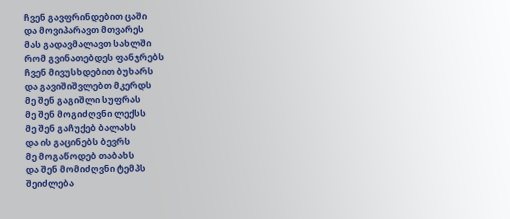ჩვენ გავფრინდებით ცაში
და მოვიპარავთ მთვარეს
მას გადავმალავთ სახლში
რომ გვინათებდეს ფანჯრებს
ჩვენ მივუსხდებით ბუხარს
და გავიშიშვლებთ მკერდს
მე შენ გაგიშლი სუფრას
მე შენ მოგიძღვნი ლექსს
მე შენ გაჩუქებ ბალახს
და ის გაცინებს ბევრს
მე მოგაწოდებ თაბახს
და შენ მომიძღვნი ტემპს
შეიძლება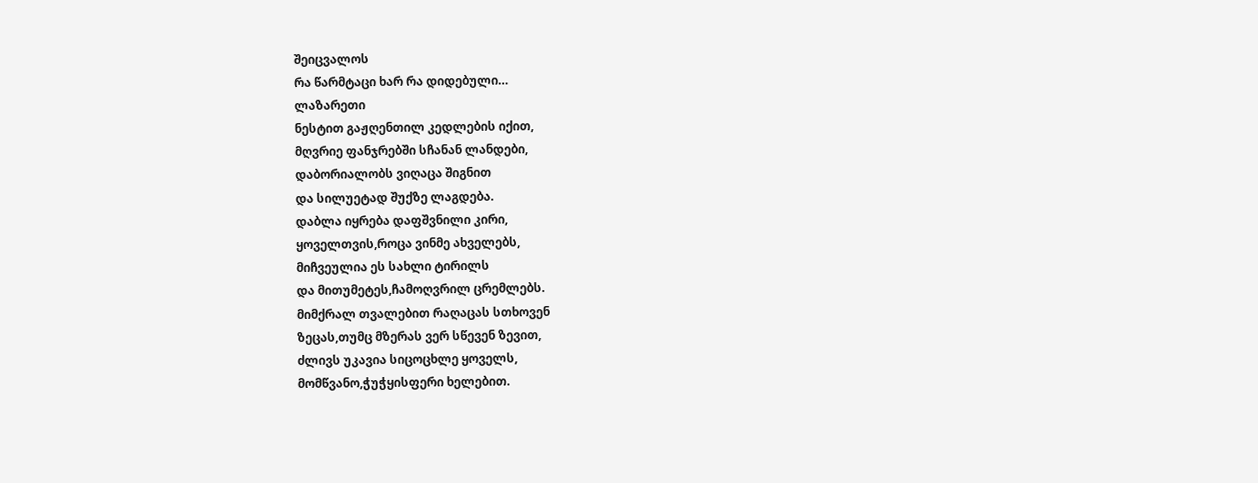შეიცვალოს
რა წარმტაცი ხარ რა დიდებული…
ლაზარეთი
ნესტით გაჟღენთილ კედლების იქით,
მღვრიე ფანჯრებში სჩანან ლანდები,
დაბორიალობს ვიღაცა შიგნით
და სილუეტად შუქზე ლაგდება.
დაბლა იყრება დაფშვნილი კირი,
ყოველთვის,როცა ვინმე ახველებს,
მიჩვეულია ეს სახლი ტირილს
და მითუმეტეს,ჩამოღვრილ ცრემლებს.
მიმქრალ თვალებით რაღაცას სთხოვენ
ზეცას,თუმც მზერას ვერ სწევენ ზევით,
ძლივს უკავია სიცოცხლე ყოველს,
მომწვანო,ჭუჭყისფერი ხელებით.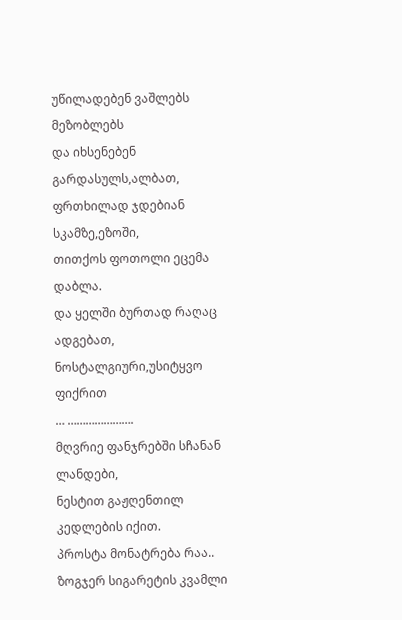უწილადებენ ვაშლებს მეზობლებს
და იხსენებენ გარდასულს,ალბათ,
ფრთხილად ჯდებიან სკამზე,ეზოში,
თითქოს ფოთოლი ეცემა დაბლა.
და ყელში ბურთად რაღაც ადგებათ,
ნოსტალგიური,უსიტყვო ფიქრით
… ………………….
მღვრიე ფანჯრებში სჩანან ლანდები,
ნესტით გაჟღენთილ კედლების იქით.
პროსტა მონატრება რაა..
ზოგჯერ სიგარეტის კვამლი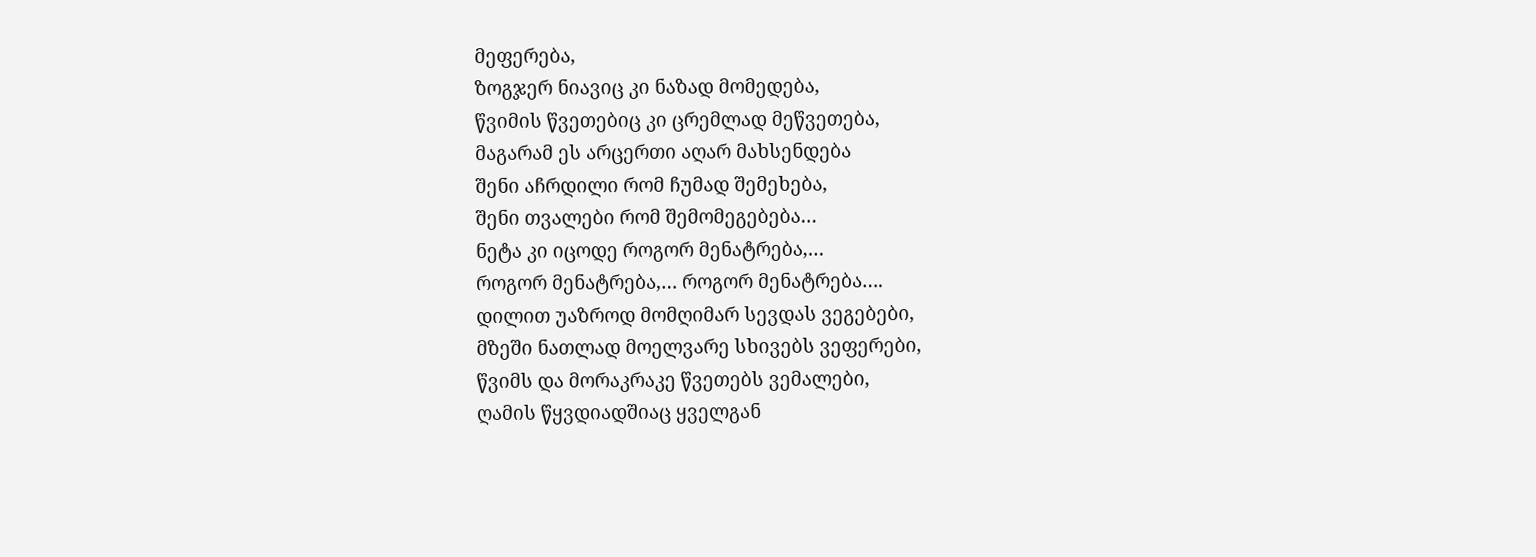მეფერება,
ზოგჯერ ნიავიც კი ნაზად მომედება,
წვიმის წვეთებიც კი ცრემლად მეწვეთება,
მაგარამ ეს არცერთი აღარ მახსენდება
შენი აჩრდილი რომ ჩუმად შემეხება,
შენი თვალები რომ შემომეგებება…
ნეტა კი იცოდე როგორ მენატრება,…
როგორ მენატრება,… როგორ მენატრება….
დილით უაზროდ მომღიმარ სევდას ვეგებები,
მზეში ნათლად მოელვარე სხივებს ვეფერები,
წვიმს და მორაკრაკე წვეთებს ვემალები,
ღამის წყვდიადშიაც ყველგან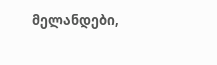მელანდები,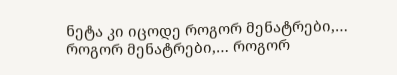ნეტა კი იცოდე როგორ მენატრები,…
როგორ მენატრები,… როგორ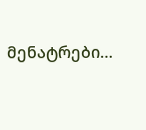მენატრები…